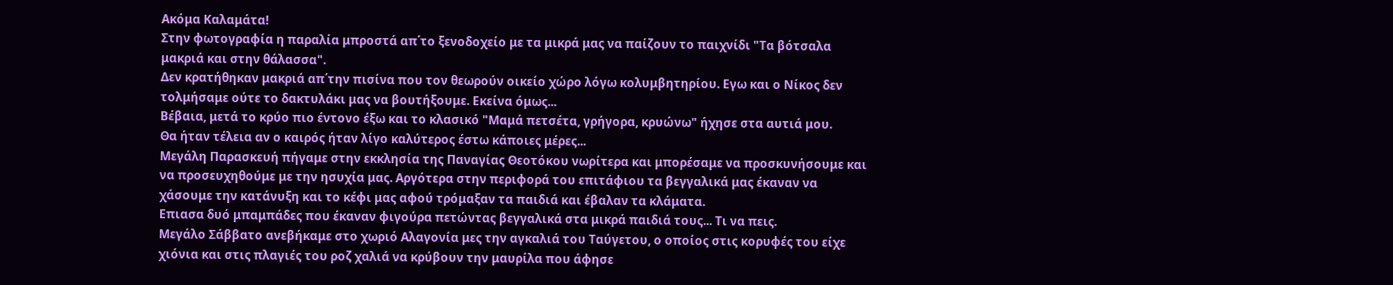Ακόμα Καλαμάτα!
Στην φωτογραφία η παραλία μπροστά απ΄το ξενοδοχείο με τα μικρά μας να παίζουν το παιχνίδι "Τα βότσαλα μακριά και στην θάλασσα".
Δεν κρατήθηκαν μακριά απ΄την πισίνα που τον θεωρούν οικείο χώρο λόγω κολυμβητηρίου. Εγω και ο Νίκος δεν τολμήσαμε ούτε το δακτυλάκι μας να βουτήξουμε. Εκείνα όμως...
Βέβαια, μετά το κρύο πιο έντονο έξω και το κλασικό "Μαμά πετσέτα, γρήγορα, κρυώνω" ήχησε στα αυτιά μου.
Θα ήταν τέλεια αν ο καιρός ήταν λίγο καλύτερος έστω κάποιες μέρες...
Μεγάλη Παρασκευή πήγαμε στην εκκλησία της Παναγίας Θεοτόκου νωρίτερα και μπορέσαμε να προσκυνήσουμε και να προσευχηθούμε με την ησυχία μας. Αργότερα στην περιφορά του επιτάφιου τα βεγγαλικά μας έκαναν να χάσουμε την κατάνυξη και το κέφι μας αφού τρόμαξαν τα παιδιά και έβαλαν τα κλάματα.
Επιασα δυό μπαμπάδες που έκαναν φιγούρα πετώντας βεγγαλικά στα μικρά παιδιά τους... Τι να πεις.
Μεγάλο Σάββατο ανεβήκαμε στο χωριό Αλαγονία μες την αγκαλιά του Ταύγετου, ο οποίος στις κορυφές του είχε χιόνια και στις πλαγιές του ροζ χαλιά να κρύβουν την μαυρίλα που άφησε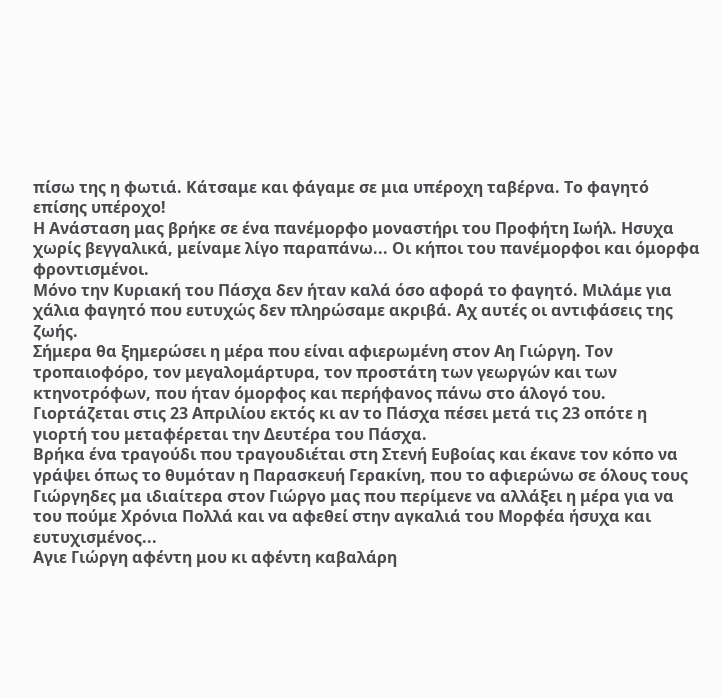πίσω της η φωτιά. Κάτσαμε και φάγαμε σε μια υπέροχη ταβέρνα. Το φαγητό επίσης υπέροχο!
Η Ανάσταση μας βρήκε σε ένα πανέμορφο μοναστήρι του Προφήτη Ιωήλ. Ησυχα χωρίς βεγγαλικά, μείναμε λίγο παραπάνω... Οι κήποι του πανέμορφοι και όμορφα φροντισμένοι.
Μόνο την Κυριακή του Πάσχα δεν ήταν καλά όσο αφορά το φαγητό. Μιλάμε για χάλια φαγητό που ευτυχώς δεν πληρώσαμε ακριβά. Αχ αυτές οι αντιφάσεις της ζωής.
Σήμερα θα ξημερώσει η μέρα που είναι αφιερωμένη στον Αη Γιώργη. Τον τροπαιοφόρο, τον μεγαλομάρτυρα, τον προστάτη των γεωργών και των κτηνοτρόφων, που ήταν όμορφος και περήφανος πάνω στο άλογό του.
Γιορτάζεται στις 23 Απριλίου εκτός κι αν το Πάσχα πέσει μετά τις 23 οπότε η γιορτή του μεταφέρεται την Δευτέρα του Πάσχα.
Βρήκα ένα τραγούδι που τραγουδιέται στη Στενή Ευβοίας και έκανε τον κόπο να γράψει όπως το θυμόταν η Παρασκευή Γερακίνη, που το αφιερώνω σε όλους τους Γιώργηδες μα ιδιαίτερα στον Γιώργο μας που περίμενε να αλλάξει η μέρα για να του πούμε Χρόνια Πολλά και να αφεθεί στην αγκαλιά του Μορφέα ήσυχα και ευτυχισμένος...
Αγιε Γιώργη αφέντη μου κι αφέντη καβαλάρη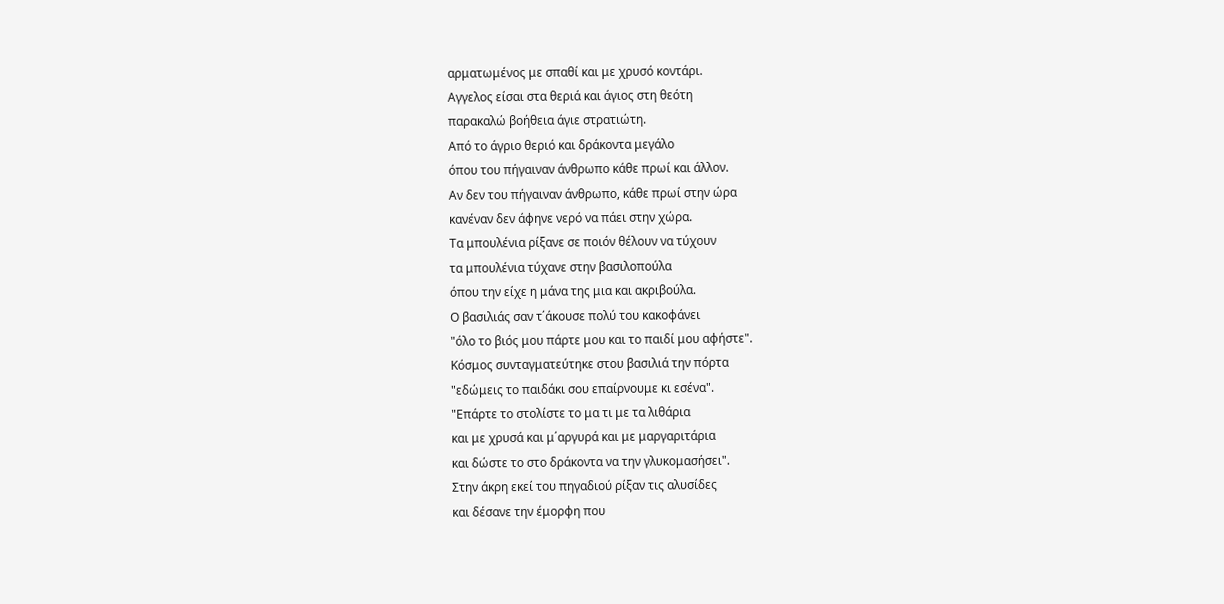αρματωμένος με σπαθί και με χρυσό κοντάρι.
Αγγελος είσαι στα θεριά και άγιος στη θεότη
παρακαλώ βοήθεια άγιε στρατιώτη.
Από το άγριο θεριό και δράκοντα μεγάλο
όπου του πήγαιναν άνθρωπο κάθε πρωί και άλλον.
Αν δεν του πήγαιναν άνθρωπο, κάθε πρωί στην ώρα
κανέναν δεν άφηνε νερό να πάει στην χώρα.
Τα μπουλένια ρίξανε σε ποιόν θέλουν να τύχουν
τα μπουλένια τύχανε στην βασιλοπούλα
όπου την είχε η μάνα της μια και ακριβούλα.
Ο βασιλιάς σαν τ΄άκουσε πολύ του κακοφάνει
"όλο το βιός μου πάρτε μου και το παιδί μου αφήστε".
Κόσμος συνταγματεύτηκε στου βασιλιά την πόρτα
"εδώμεις το παιδάκι σου επαίρνουμε κι εσένα".
"Επάρτε το στολίστε το μα τι με τα λιθάρια
και με χρυσά και μ΄αργυρά και με μαργαριτάρια
και δώστε το στο δράκοντα να την γλυκομασήσει".
Στην άκρη εκεί του πηγαδιού ρίξαν τις αλυσίδες
και δέσανε την έμορφη που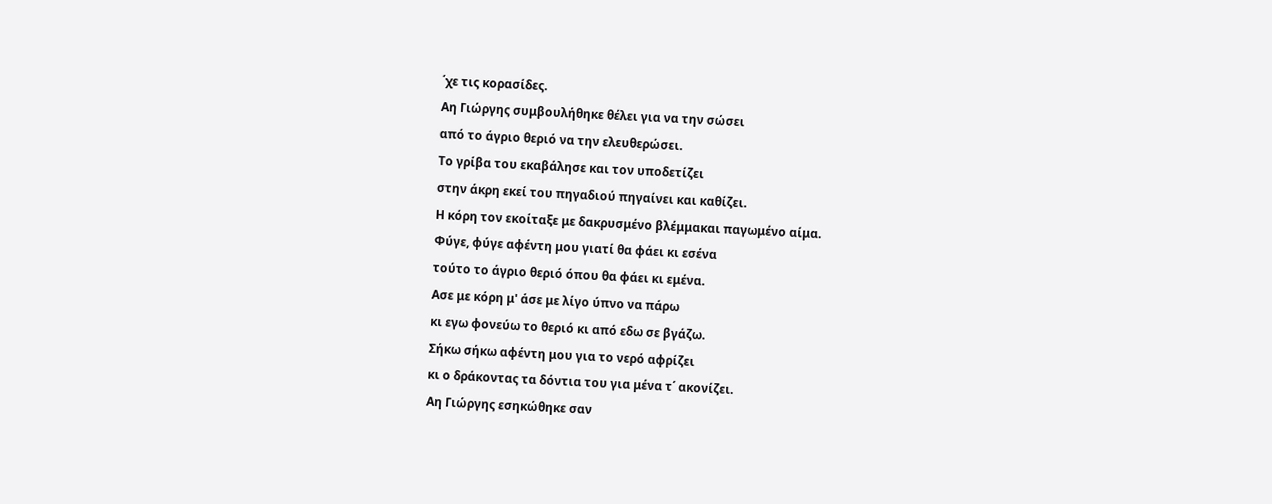΄χε τις κορασίδες.
Αη Γιώργης συμβουλήθηκε θέλει για να την σώσει
από το άγριο θεριό να την ελευθερώσει.
Το γρίβα του εκαβάλησε και τον υποδετίζει
στην άκρη εκεί του πηγαδιού πηγαίνει και καθίζει.
Η κόρη τον εκοίταξε με δακρυσμένο βλέμμακαι παγωμένο αίμα.
Φύγε, φύγε αφέντη μου γιατί θα φάει κι εσένα
τούτο το άγριο θεριό όπου θα φάει κι εμένα.
Ασε με κόρη μ' άσε με λίγο ύπνο να πάρω
κι εγω φονεύω το θεριό κι από εδω σε βγάζω.
Σήκω σήκω αφέντη μου για το νερό αφρίζει
κι ο δράκοντας τα δόντια του για μένα τ΄ ακονίζει.
Αη Γιώργης εσηκώθηκε σαν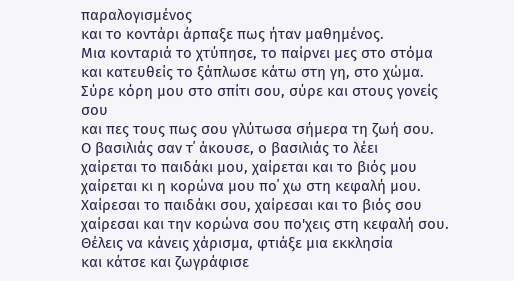παραλογισμένος
και το κοντάρι άρπαξε πως ήταν μαθημένος.
Μια κονταριά το χτύπησε, το παίρνει μες στο στόμα
και κατευθείς το ξάπλωσε κάτω στη γη, στο χώμα.
Σύρε κόρη μου στο σπίτι σου, σύρε και στους γονείς σου
και πες τους πως σου γλύτωσα σήμερα τη ζωή σου.
Ο βασιλιάς σαν τ΄ άκουσε, ο βασιλιάς το λέει
χαίρεται το παιδάκι μου, χαίρεται και το βιός μου
χαίρεται κι η κορώνα μου πο΄ χω στη κεφαλή μου.
Χαίρεσαι το παιδάκι σου, χαίρεσαι και το βιός σου
χαίρεσαι και την κορώνα σου πο'χεις στη κεφαλή σου.
Θέλεις να κάνεις χάρισμα, φτιάξε μια εκκλησία
και κάτσε και ζωγράφισε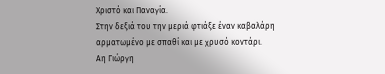Χριστό και Παναγία.
Στην δεξιά του την μεριά φτιάξε έναν καβαλάρη
αρματωμένο με σπαθί και με χρυσό κοντάρι.
Αη Γιώργη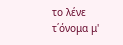το λένε τ΄όνομα μ'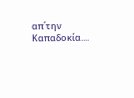απ΄την Καπαδοκία....